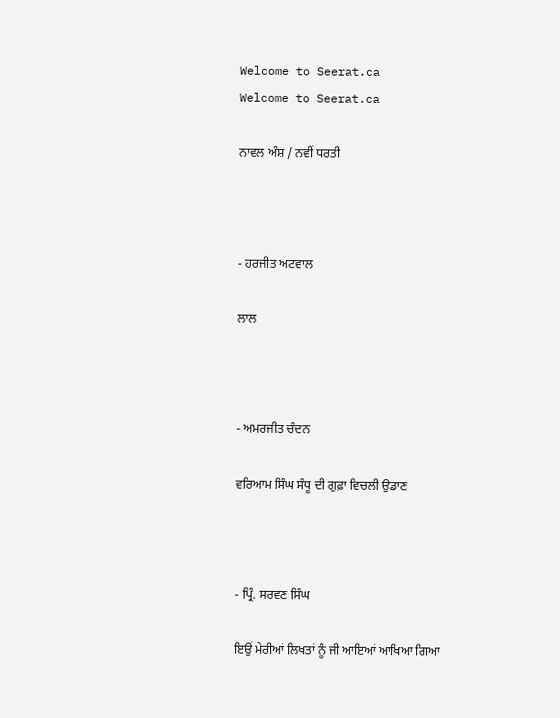Welcome to Seerat.ca
Welcome to Seerat.ca

ਨਾਵਲ ਅੰਸ਼ / ਨਵੀਂ ਧਰਤੀ



- ਹਰਜੀਤ ਅਟਵਾਲ

ਲਾਲ



- ਅਮਰਜੀਤ ਚੰਦਨ

ਵਰਿਆਮ ਸਿੰਘ ਸੰਧੂ ਦੀ ਗੁਫ਼ਾ ਵਿਚਲੀ ਉਡਾਣ



- ਪ੍ਰਿੰ. ਸਰਵਣ ਸਿੰਘ

ਇਉਂ ਮੇਰੀਆਂ ਲਿਖਤਾਂ ਨੂੰ ਜੀ ਆਇਆਂ ਆਖਿਆ ਗਿਆ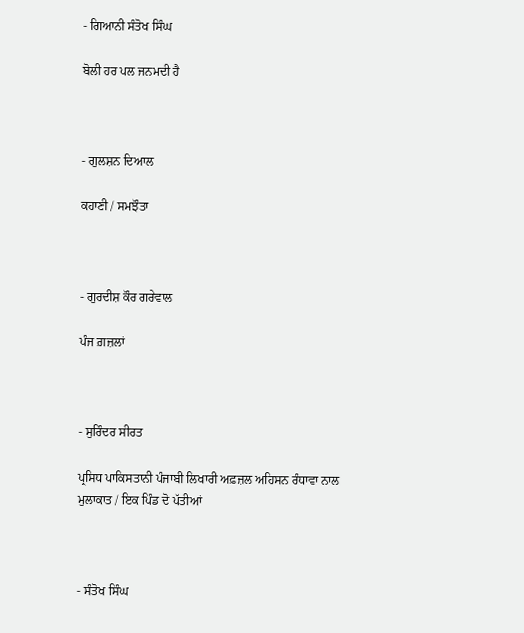- ਗਿਆਨੀ ਸੰਤੋਖ ਸਿੰਘ

ਬੋਲੀ ਹਰ ਪਲ ਜਨਮਦੀ ਹੈ



- ਗੁਲਸ਼ਨ ਦਿਆਲ

ਕਹਾਣੀ / ਸਮਝੌਤਾ



- ਗੁਰਦੀਸ਼ ਕੌਰ ਗਰੇਵਾਲ

ਪੰਜ ਗ਼ਜ਼ਲਾਂ



- ਸੁਰਿੰਦਰ ਸੀਰਤ

ਪ੍ਰਸਿਧ ਪਾਕਿਸਤਾਨੀ ਪੰਜਾਬੀ ਲਿਖਾਰੀ ਅਫ਼ਜ਼ਲ ਅਹਿਸਨ ਰੰਧਾਵਾ ਨਾਲ ਮੁਲਾਕਾਤ / ਇਕ ਪਿੰਡ ਦੋ ਪੱਤੀਆਂ



- ਸੰਤੋਖ ਸਿੰਘ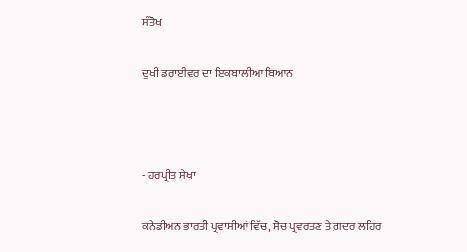ਸੰਤੋਖ

ਦੁਖੀ ਡਰਾਈਵਰ ਦਾ ਇਕਬਾਲੀਆ ਬਿਆਨ



- ਹਰਪ੍ਰੀਤ ਸੇਖਾ

ਕਨੇਡੀਅਨ ਭਾਰਤੀ ਪ੍ਰਵਾਸੀਆਂ ਵਿੱਚ, ਸੋਚ ਪ੍ਰਵਰਤਣ ਤੇ ਗ਼ਦਰ ਲਹਿਰ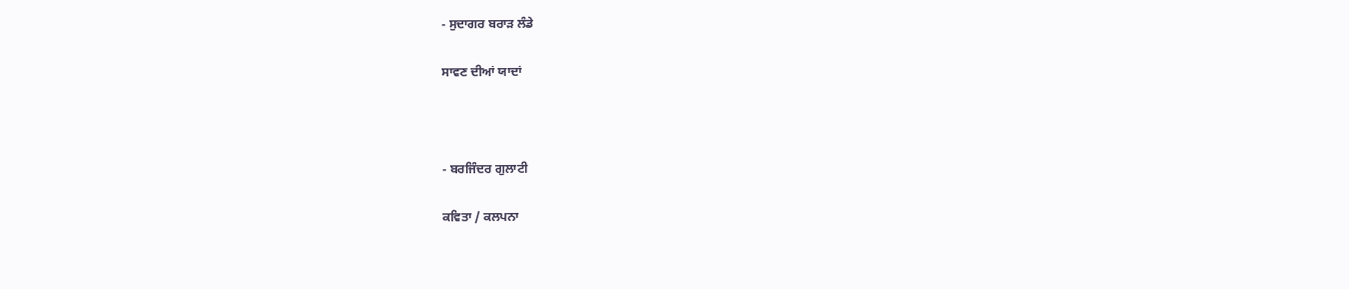- ਸੁਦਾਗਰ ਬਰਾੜ ਲੰਡੇ

ਸਾਵਣ ਦੀਆਂ ਯਾਦਾਂ



- ਬਰਜਿੰਦਰ ਗੁਲਾਟੀ

ਕਵਿਤਾ / ਕਲਪਨਾ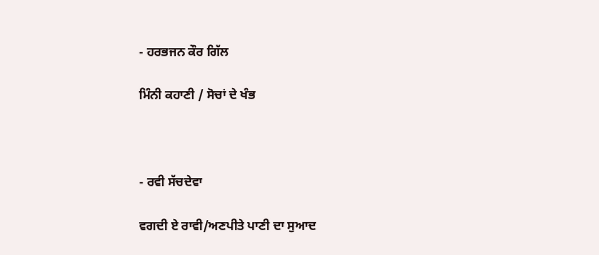- ਹਰਭਜਨ ਕੌਰ ਗਿੱਲ

ਮਿੰਨੀ ਕਹਾਣੀ / ਸੋਚਾਂ ਦੇ ਖੰਭ



- ਰਵੀ ਸੱਚਦੇਵਾ

ਵਗਦੀ ਏ ਰਾਵੀ/ਅਣਪੀਤੇ ਪਾਣੀ ਦਾ ਸੁਆਦ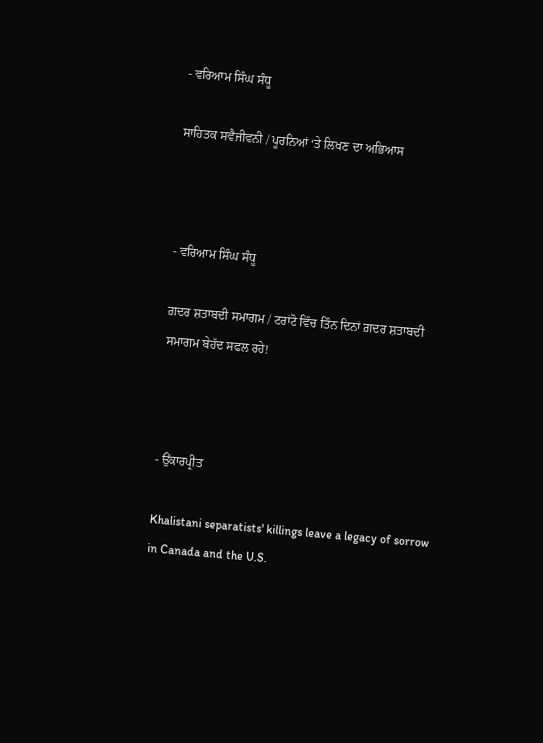- ਵਰਿਆਮ ਸਿੰਘ ਸੰਧੂ

ਸਾਹਿਤਕ ਸਵੈਜੀਵਨੀ / ਪੂਰਨਿਆਂ ‘ਤੇ ਲਿਖਣ ਦਾ ਅਭਿਆਸ



- ਵਰਿਆਮ ਸਿੰਘ ਸੰਧੂ

ਗ਼ਦਰ ਸ਼ਤਾਬਦੀ ਸਮਾਗਮ / ਟਰਾਂਟੋ ਵਿੱਚ ਤਿੰਨ ਦਿਨਾਂ ਗ਼ਦਰ ਸ਼ਤਾਬਦੀ ਸਮਾਗਮ ਬੇਹੱਦ ਸਫਲ ਰਹੇ!



- ਉਂਕਾਰਪ੍ਰੀਤ

Khalistani separatists' killings leave a legacy of sorrow in Canada and the U.S.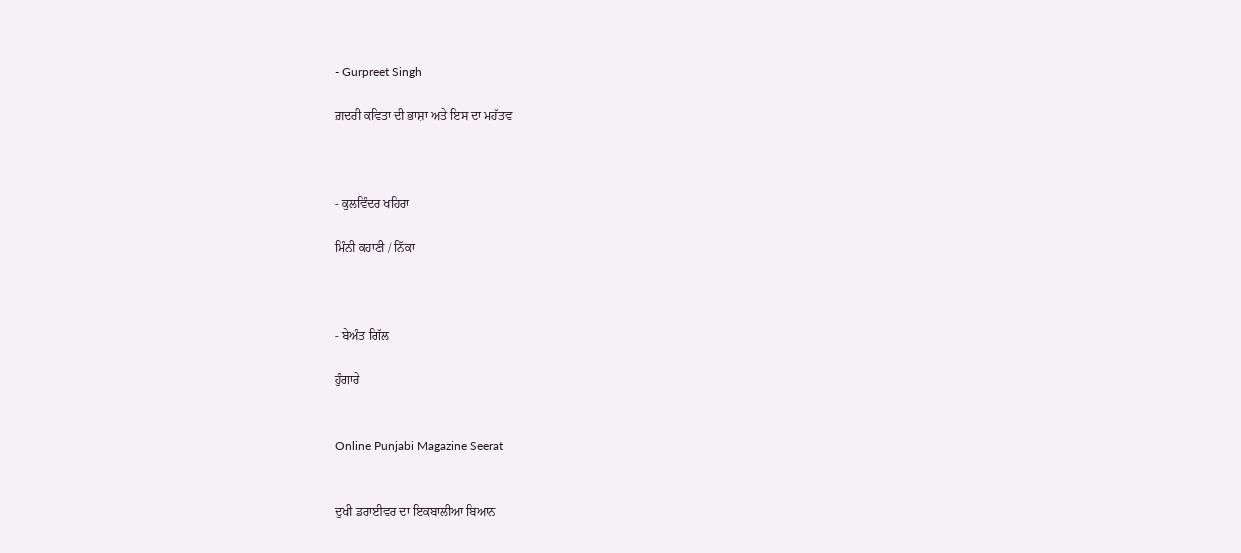- Gurpreet Singh

ਗ਼ਦਰੀ ਕਵਿਤਾ ਦੀ ਭਾਸ਼ਾ ਅਤੇ ਇਸ ਦਾ ਮਹੱਤਵ



- ਕੁਲਵਿੰਦਰ ਖਹਿਰਾ

ਮਿੰਨੀ ਕਹਾਣੀ / ਨਿੱਕਾ



- ਬੇਅੰਤ ਗਿੱਲ

ਹੁੰਗਾਰੇ


Online Punjabi Magazine Seerat


ਦੁਖੀ ਡਰਾਈਵਰ ਦਾ ਇਕਬਾਲੀਆ ਬਿਆਨ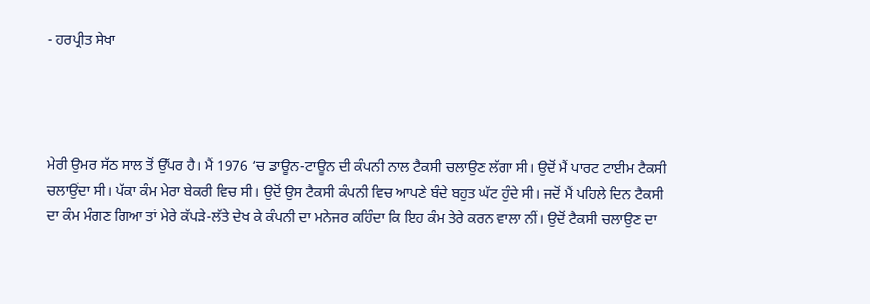- ਹਰਪ੍ਰੀਤ ਸੇਖਾ




ਮੇਰੀ ਉਮਰ ਸੱਠ ਸਾਲ ਤੋਂ ਉੱਪਰ ਹੈ। ਮੈਂ 1976 ‘ਚ ਡਾਊਨ-ਟਾਊਨ ਦੀ ਕੰਪਨੀ ਨਾਲ ਟੈਕਸੀ ਚਲਾਉਣ ਲੱਗਾ ਸੀ। ਉਦੋਂ ਮੈਂ ਪਾਰਟ ਟਾਈਮ ਟੈਕਸੀ ਚਲਾਉਂਦਾ ਸੀ। ਪੱਕਾ ਕੰਮ ਮੇਰਾ ਬੇਕਰੀ ਵਿਚ ਸੀ। ਉਦੋਂ ਉਸ ਟੈਕਸੀ ਕੰਪਨੀ ਵਿਚ ਆਪਣੇ ਬੰਦੇ ਬਹੁਤ ਘੱਟ ਹੁੰਦੇ ਸੀ। ਜਦੋਂ ਮੈਂ ਪਹਿਲੇ ਦਿਨ ਟੈਕਸੀ ਦਾ ਕੰਮ ਮੰਗਣ ਗਿਆ ਤਾਂ ਮੇਰੇ ਕੱਪੜੇ-ਲੱਤੇ ਦੇਖ ਕੇ ਕੰਪਨੀ ਦਾ ਮਨੇਜਰ ਕਹਿੰਦਾ ਕਿ ਇਹ ਕੰਮ ਤੇਰੇ ਕਰਨ ਵਾਲਾ ਨੀਂ। ਉਦੋਂ ਟੈਕਸੀ ਚਲਾਉਣ ਦਾ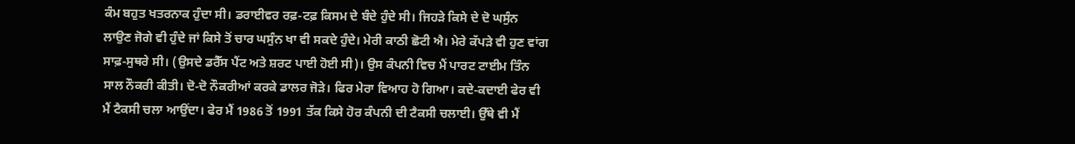ਕੰਮ ਬਹੁਤ ਖਤਰਨਾਕ ਹੁੰਦਾ ਸੀ। ਡਰਾਈਵਰ ਰਫ਼-ਟਫ਼ ਕਿਸਮ ਦੇ ਬੰਦੇ ਹੁੰਦੇ ਸੀ। ਜਿਹੜੇ ਕਿਸੇ ਦੇ ਦੋ ਘਸੁੰਨ ਲਾਉਣ ਜੋਗੇ ਵੀ ਹੁੰਦੇ ਜਾਂ ਕਿਸੇ ਤੋਂ ਚਾਰ ਘਸੁੰਨ ਖਾ ਵੀ ਸਕਦੇ ਹੁੰਦੇ। ਮੇਰੀ ਕਾਠੀ ਛੋਟੀ ਐ। ਮੇਰੇ ਕੱਪੜੇ ਵੀ ਹੁਣ ਵਾਂਗ ਸਾਫ਼-ਸੁਥਰੇ ਸੀ। (ਉਸਦੇ ਡਰੈੱਸ ਪੈਂਟ ਅਤੇ ਸ਼ਰਟ ਪਾਈ ਹੋਈ ਸੀ)। ਉਸ ਕੰਪਨੀ ਵਿਚ ਮੈਂ ਪਾਰਟ ਟਾਈਮ ਤਿੰਨ ਸਾਲ ਨੌਕਰੀ ਕੀਤੀ। ਦੋ-ਦੋ ਨੌਕਰੀਆਂ ਕਰਕੇ ਡਾਲਰ ਜੋੜੇ। ਫਿਰ ਮੇਰਾ ਵਿਆਹ ਹੋ ਗਿਆ। ਕਦੇ-ਕਦਾਈ ਫੇਰ ਵੀ ਮੈਂ ਟੈਕਸੀ ਚਲਾ ਆਉਂਦਾ। ਫੇਰ ਮੈਂ 1986 ਤੋਂ 1991 ਤੱਕ ਕਿਸੇ ਹੋਰ ਕੰਪਨੀ ਦੀ ਟੈਕਸੀ ਚਲਾਈ। ਉੱਥੇ ਵੀ ਮੈਂ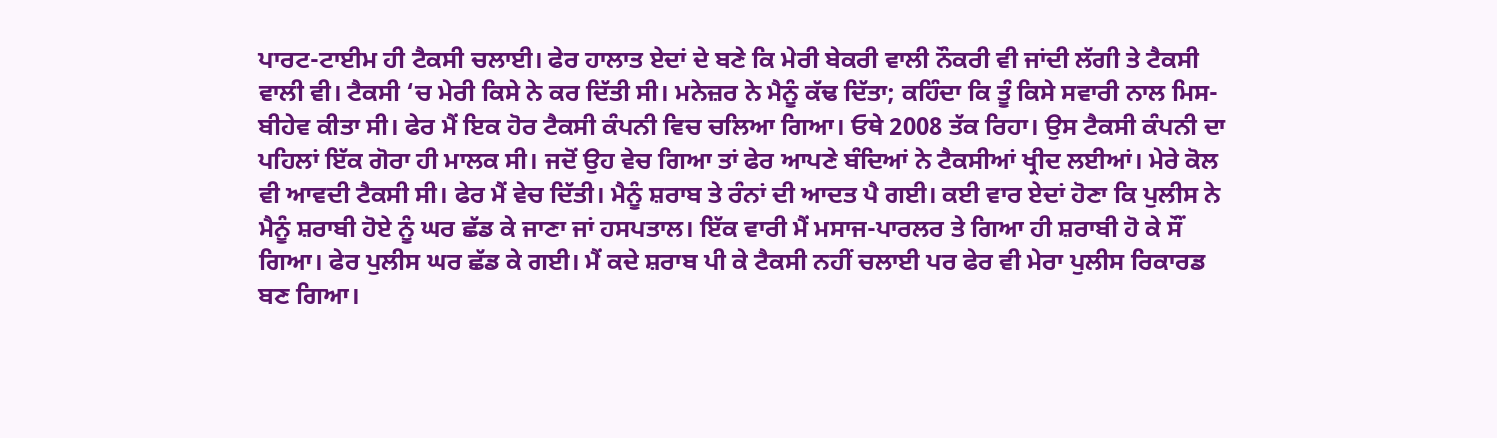ਪਾਰਟ-ਟਾਈਮ ਹੀ ਟੈਕਸੀ ਚਲਾਈ। ਫੇਰ ਹਾਲਾਤ ਏਦਾਂ ਦੇ ਬਣੇ ਕਿ ਮੇਰੀ ਬੇਕਰੀ ਵਾਲੀ ਨੌਕਰੀ ਵੀ ਜਾਂਦੀ ਲੱਗੀ ਤੇ ਟੈਕਸੀ ਵਾਲੀ ਵੀ। ਟੈਕਸੀ ‘ਚ ਮੇਰੀ ਕਿਸੇ ਨੇ ਕਰ ਦਿੱਤੀ ਸੀ। ਮਨੇਜ਼ਰ ਨੇ ਮੈਨੂੰ ਕੱਢ ਦਿੱਤਾ; ਕਹਿੰਦਾ ਕਿ ਤੂੰ ਕਿਸੇ ਸਵਾਰੀ ਨਾਲ ਮਿਸ-ਬੀਹੇਵ ਕੀਤਾ ਸੀ। ਫੇਰ ਮੈਂ ਇਕ ਹੋਰ ਟੈਕਸੀ ਕੰਪਨੀ ਵਿਚ ਚਲਿਆ ਗਿਆ। ਓਥੇ 2008 ਤੱਕ ਰਿਹਾ। ਉਸ ਟੈਕਸੀ ਕੰਪਨੀ ਦਾ ਪਹਿਲਾਂ ਇੱਕ ਗੋਰਾ ਹੀ ਮਾਲਕ ਸੀ। ਜਦੋਂ ਉਹ ਵੇਚ ਗਿਆ ਤਾਂ ਫੇਰ ਆਪਣੇ ਬੰਦਿਆਂ ਨੇ ਟੈਕਸੀਆਂ ਖ੍ਰੀਦ ਲਈਆਂ। ਮੇਰੇ ਕੋਲ ਵੀ ਆਵਦੀ ਟੈਕਸੀ ਸੀ। ਫੇਰ ਮੈਂ ਵੇਚ ਦਿੱਤੀ। ਮੈਨੂੰ ਸ਼ਰਾਬ ਤੇ ਰੰਨਾਂ ਦੀ ਆਦਤ ਪੈ ਗਈ। ਕਈ ਵਾਰ ਏਦਾਂ ਹੋਣਾ ਕਿ ਪੁਲੀਸ ਨੇ ਮੈਨੂੰ ਸ਼ਰਾਬੀ ਹੋਏ ਨੂੰ ਘਰ ਛੱਡ ਕੇ ਜਾਣਾ ਜਾਂ ਹਸਪਤਾਲ। ਇੱਕ ਵਾਰੀ ਮੈਂ ਮਸਾਜ-ਪਾਰਲਰ ਤੇ ਗਿਆ ਹੀ ਸ਼ਰਾਬੀ ਹੋ ਕੇ ਸੌਂ ਗਿਆ। ਫੇਰ ਪੁਲੀਸ ਘਰ ਛੱਡ ਕੇ ਗਈ। ਮੈਂ ਕਦੇ ਸ਼ਰਾਬ ਪੀ ਕੇ ਟੈਕਸੀ ਨਹੀਂ ਚਲਾਈ ਪਰ ਫੇਰ ਵੀ ਮੇਰਾ ਪੁਲੀਸ ਰਿਕਾਰਡ ਬਣ ਗਿਆ।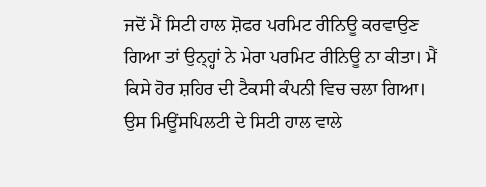ਜਦੋਂ ਮੈਂ ਸਿਟੀ ਹਾਲ ਸ਼ੋਫਰ ਪਰਮਿਟ ਰੀਨਿਊ ਕਰਵਾਉਣ ਗਿਆ ਤਾਂ ਉਨ੍ਹ੍ਹਾਂ ਨੇ ਮੇਰਾ ਪਰਮਿਟ ਰੀਨਿਊ ਨਾ ਕੀਤਾ। ਮੈਂ ਕਿਸੇ ਹੋਰ ਸ਼ਹਿਰ ਦੀ ਟੈਕਸੀ ਕੰਪਨੀ ਵਿਚ ਚਲਾ ਗਿਆ। ਉਸ ਮਿਊਂਸਪਿਲਟੀ ਦੇ ਸਿਟੀ ਹਾਲ ਵਾਲੇ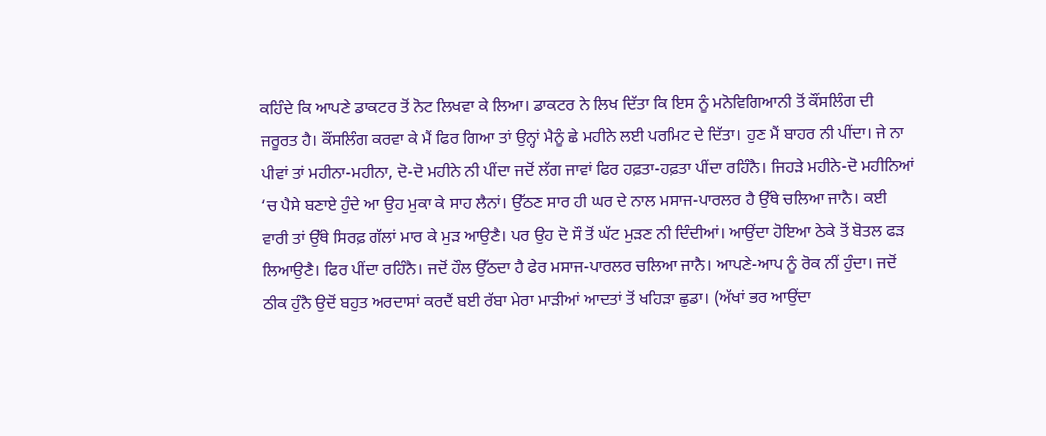ਕਹਿੰਦੇ ਕਿ ਆਪਣੇ ਡਾਕਟਰ ਤੋਂ ਨੋਟ ਲਿਖਵਾ ਕੇ ਲਿਆ। ਡਾਕਟਰ ਨੇ ਲਿਖ ਦਿੱਤਾ ਕਿ ਇਸ ਨੂੰ ਮਨੋਵਿਗਿਆਨੀ ਤੋਂ ਕੌਂਸਲਿੰਗ ਦੀ ਜਰੂਰਤ ਹੈ। ਕੌਂਸਲਿੰਗ ਕਰਵਾ ਕੇ ਮੈਂ ਫਿਰ ਗਿਆ ਤਾਂ ਉਨ੍ਹਾਂ ਮੈਨੂੰ ਛੇ ਮਹੀਨੇ ਲਈ ਪਰਮਿਟ ਦੇ ਦਿੱਤਾ। ਹੁਣ ਮੈਂ ਬਾਹਰ ਨੀ ਪੀਂਦਾ। ਜੇ ਨਾ ਪੀਵਾਂ ਤਾਂ ਮਹੀਨਾ-ਮਹੀਨਾ, ਦੋ-ਦੋ ਮਹੀਨੇ ਨੀ ਪੀਂਦਾ ਜਦੋਂ ਲੱਗ ਜਾਵਾਂ ਫਿਰ ਹਫ਼ਤਾ-ਹਫ਼ਤਾ ਪੀਂਦਾ ਰਹਿੰਨੈ। ਜਿਹੜੇ ਮਹੀਨੇ-ਦੋ ਮਹੀਨਿਆਂ ‘ਚ ਪੈਸੇ ਬਣਾਏ ਹੁੰਦੇ ਆ ਉਹ ਮੁਕਾ ਕੇ ਸਾਹ ਲੈਨਾਂ। ਉੱਠਣ ਸਾਰ ਹੀ ਘਰ ਦੇ ਨਾਲ ਮਸਾਜ-ਪਾਰਲਰ ਹੈ ਉੱਥੇ ਚਲਿਆ ਜਾਨੈ। ਕਈ ਵਾਰੀ ਤਾਂ ਉੱਥੇ ਸਿਰਫ਼ ਗੱਲਾਂ ਮਾਰ ਕੇ ਮੁੜ ਆਉਣੈ। ਪਰ ਉਹ ਦੋ ਸੌ ਤੋਂ ਘੱਟ ਮੁੜਣ ਨੀ ਦਿੰਦੀਆਂ। ਆਉਂਦਾ ਹੋਇਆ ਠੇਕੇ ਤੋਂ ਬੋਤਲ ਫੜ ਲਿਆਉਣੈ। ਫਿਰ ਪੀਂਦਾ ਰਹਿੰਨੈ। ਜਦੋਂ ਹੌਲ ਉੱਠਦਾ ਹੈ ਫੇਰ ਮਸਾਜ-ਪਾਰਲਰ ਚਲਿਆ ਜਾਨੈ। ਆਪਣੇ-ਆਪ ਨੂੰ ਰੋਕ ਨੀਂ ਹੁੰਦਾ। ਜਦੋਂ ਠੀਕ ਹੁੰਨੈ ਉਦੋਂ ਬਹੁਤ ਅਰਦਾਸਾਂ ਕਰਦੈਂ ਬਈ ਰੱਬਾ ਮੇਰਾ ਮਾੜੀਆਂ ਆਦਤਾਂ ਤੋਂ ਖਹਿੜਾ ਛੁਡਾ। (ਅੱਖਾਂ ਭਰ ਆਉਂਦਾ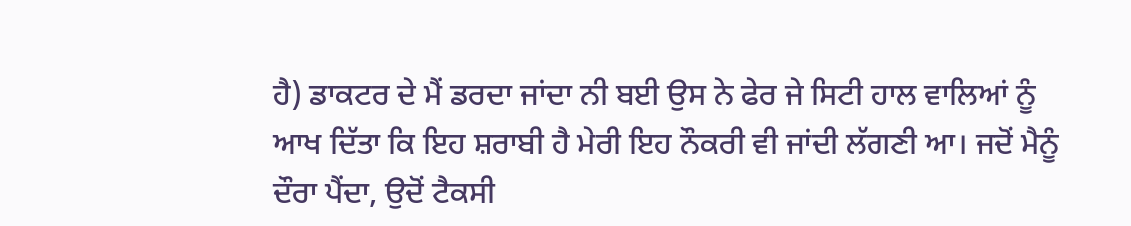ਹੈ) ਡਾਕਟਰ ਦੇ ਮੈਂ ਡਰਦਾ ਜਾਂਦਾ ਨੀ ਬਈ ਉਸ ਨੇ ਫੇਰ ਜੇ ਸਿਟੀ ਹਾਲ ਵਾਲਿਆਂ ਨੂੰ ਆਖ ਦਿੱਤਾ ਕਿ ਇਹ ਸ਼ਰਾਬੀ ਹੈ ਮੇਰੀ ਇਹ ਨੌਕਰੀ ਵੀ ਜਾਂਦੀ ਲੱਗਣੀ ਆ। ਜਦੋਂ ਮੈਨੂੰ ਦੌਰਾ ਪੈਂਦਾ, ਉਦੋਂ ਟੈਕਸੀ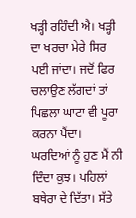ਖੜ੍ਹੀ ਰਹਿੰਦੀ ਐ। ਖੜ੍ਹੀ ਦਾ ਖਰਚਾ ਮੇਰੇ ਸਿਰ ਪਈ ਜਾਂਦਾ। ਜਦੋਂ ਫਿਰ ਚਲਾਉਣ ਲੱਗਦਾਂ ਤਾਂ ਪਿਛਲਾ ਘਾਟਾ ਵੀ ਪੂਰਾ ਕਰਨਾ ਪੈਂਦਾ। ਘਰਦਿਆਂ ਨੂੰ ਹੁਣ ਮੈਂ ਨੀ ਦਿੰਦਾ ਕੁਝ। ਪਹਿਲਾਂ ਬਥੇਰਾ ਦੇ ਦਿੱਤਾ। ਸੱਤੇ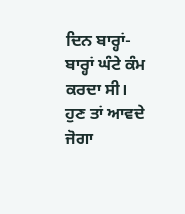ਦਿਨ ਬਾਰ੍ਹਾਂ-ਬਾਰ੍ਹਾਂ ਘੰਟੇ ਕੰਮ ਕਰਦਾ ਸੀ। ਹੁਣ ਤਾਂ ਆਵਦੇ ਜੋਗਾ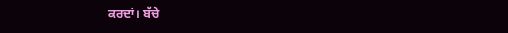ਕਰਦਾਂ। ਬੱਚੇ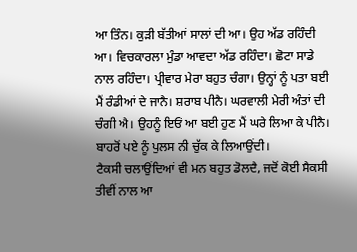ਆ ਤਿੰਨ। ਕੁੜੀ ਬੱਤੀਆਂ ਸਾਲਾਂ ਦੀ ਆ। ਉਹ ਅੱਡ ਰਹਿੰਦੀ ਆ। ਵਿਚਕਾਰਲਾ ਮੁੰਡਾ ਆਵਦਾ ਅੱਡ ਰਹਿੰਦਾ। ਛੋਟਾ ਸਾਡੇ ਨਾਲ ਰਹਿੰਦਾ। ਪ੍ਰੀਵਾਰ ਮੇਰਾ ਬਹੁਤ ਚੰਗਾ। ਉਨ੍ਹਾਂ ਨੂੰ ਪਤਾ ਬਈ ਮੈਂ ਰੰਡੀਆਂ ਦੇ ਜਾਨੈ। ਸ਼ਰਾਬ ਪੀਨੈ। ਘਰਵਾਲੀ ਮੇਰੀ ਅੰਤਾਂ ਦੀ ਚੰਗੀ ਐ। ਉਹਨੂੰ ਇਓਂ ਆ ਬਈ ਹੁਣ ਮੈਂ ਘਰੇ ਲਿਆ ਕੇ ਪੀਨੈ। ਬਾਹਰੋਂ ਪਏ ਨੂੰ ਪੁਲਸ ਨੀ ਚੁੱਕ ਕੇ ਲਿਆਉਂਦੀ।
ਟੈਕਸੀ ਚਲਾਉਂਦਿਆਂ ਵੀ ਮਨ ਬਹੁਤ ਡੋਲਦੈ, ਜਦੋਂ ਕੋਈ ਸੈਕਸੀ ਤੀਵੀਂ ਨਾਲ ਆ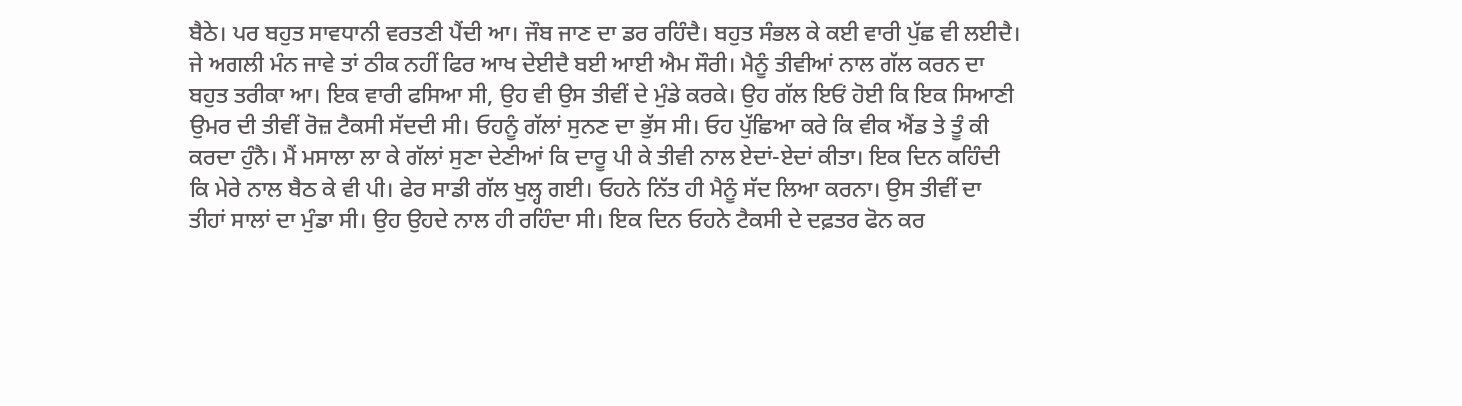ਬੈਠੇ। ਪਰ ਬਹੁਤ ਸਾਵਧਾਨੀ ਵਰਤਣੀ ਪੈਂਦੀ ਆ। ਜੌਬ ਜਾਣ ਦਾ ਡਰ ਰਹਿੰਦੈ। ਬਹੁਤ ਸੰਭਲ ਕੇ ਕਈ ਵਾਰੀ ਪੁੱਛ ਵੀ ਲਈਦੈ। ਜੇ ਅਗਲੀ ਮੰਨ ਜਾਵੇ ਤਾਂ ਠੀਕ ਨਹੀਂ ਫਿਰ ਆਖ ਦੇਈਦੈ ਬਈ ਆਈ ਐਮ ਸੌਰੀ। ਮੈਨੂੰ ਤੀਵੀਆਂ ਨਾਲ ਗੱਲ ਕਰਨ ਦਾ ਬਹੁਤ ਤਰੀਕਾ ਆ। ਇਕ ਵਾਰੀ ਫਸਿਆ ਸੀ, ਉਹ ਵੀ ਉਸ ਤੀਵੀਂ ਦੇ ਮੁੰਡੇ ਕਰਕੇ। ਉਹ ਗੱਲ ਇਓਂ ਹੋਈ ਕਿ ਇਕ ਸਿਆਣੀ ਉਮਰ ਦੀ ਤੀਵੀਂ ਰੋਜ਼ ਟੈਕਸੀ ਸੱਦਦੀ ਸੀ। ਓਹਨੂੰ ਗੱਲਾਂ ਸੁਨਣ ਦਾ ਭੁੱਸ ਸੀ। ਓਹ ਪੁੱਛਿਆ ਕਰੇ ਕਿ ਵੀਕ ਐਂਡ ਤੇ ਤੂੰ ਕੀ ਕਰਦਾ ਹੁੰਨੈ। ਮੈਂ ਮਸਾਲਾ ਲਾ ਕੇ ਗੱਲਾਂ ਸੁਣਾ ਦੇਣੀਆਂ ਕਿ ਦਾਰੂ ਪੀ ਕੇ ਤੀਵੀ ਨਾਲ ਏਦਾਂ-ਏਦਾਂ ਕੀਤਾ। ਇਕ ਦਿਨ ਕਹਿੰਦੀ ਕਿ ਮੇਰੇ ਨਾਲ ਬੈਠ ਕੇ ਵੀ ਪੀ। ਫੇਰ ਸਾਡੀ ਗੱਲ ਖੁਲ੍ਹ ਗਈ। ਓਹਨੇ ਨਿੱਤ ਹੀ ਮੈਨੂੰ ਸੱਦ ਲਿਆ ਕਰਨਾ। ਉਸ ਤੀਵੀਂ ਦਾ ਤੀਹਾਂ ਸਾਲਾਂ ਦਾ ਮੁੰਡਾ ਸੀ। ਉਹ ਉਹਦੇ ਨਾਲ ਹੀ ਰਹਿੰਦਾ ਸੀ। ਇਕ ਦਿਨ ਓਹਨੇ ਟੈਕਸੀ ਦੇ ਦਫ਼ਤਰ ਫੋਨ ਕਰ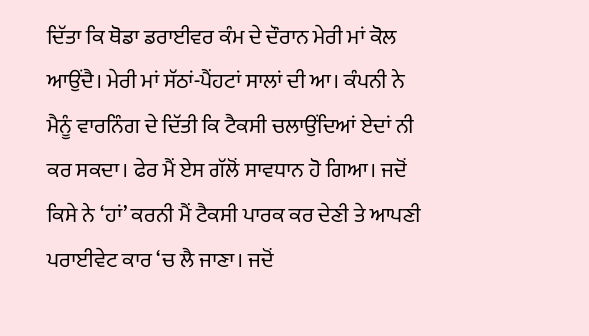ਦਿੱਤਾ ਕਿ ਥੋਡਾ ਡਰਾਈਵਰ ਕੰਮ ਦੇ ਦੌਰਾਨ ਮੇਰੀ ਮਾਂ ਕੋਲ ਆਉਂਦੈ। ਮੇਰੀ ਮਾਂ ਸੱਠਾਂ-ਪੈਂਹਟਾਂ ਸਾਲਾਂ ਦੀ ਆ। ਕੰਪਨੀ ਨੇ ਮੈਨੂੰ ਵਾਰਨਿੰਗ ਦੇ ਦਿੱਤੀ ਕਿ ਟੈਕਸੀ ਚਲਾਉਂਦਿਆਂ ਏਦਾਂ ਨੀ ਕਰ ਸਕਦਾ। ਫੇਰ ਮੈਂ ਏਸ ਗੱਲੋਂ ਸਾਵਧਾਨ ਹੋ ਗਿਆ। ਜਦੋਂ ਕਿਸੇ ਨੇ ‘ਹਾਂ’ ਕਰਨੀ ਮੈਂ ਟੈਕਸੀ ਪਾਰਕ ਕਰ ਦੇਣੀ ਤੇ ਆਪਣੀ ਪਰਾਈਵੇਟ ਕਾਰ ‘ਚ ਲੈ ਜਾਣਾ। ਜਦੋਂ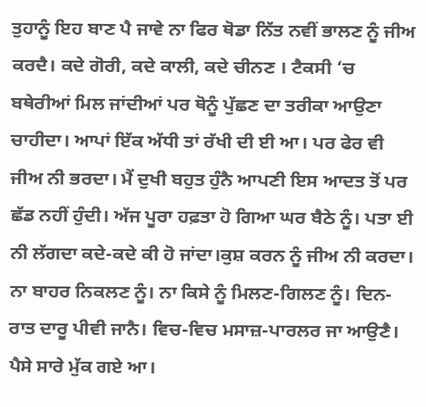ਤੁਹਾਨੂੰ ਇਹ ਬਾਣ ਪੈ ਜਾਵੇ ਨਾ ਫਿਰ ਥੋਡਾ ਨਿੱਤ ਨਵੀਂ ਭਾਲਣ ਨੂੰ ਜੀਅ ਕਰਦੈ। ਕਦੇ ਗੋਰੀ, ਕਦੇ ਕਾਲੀ, ਕਦੇ ਚੀਨਣ । ਟੈਕਸੀ ‘ਚ ਬਥੇਰੀਆਂ ਮਿਲ ਜਾਂਦੀਆਂ ਪਰ ਥੋਨੂੰ ਪੁੱਛਣ ਦਾ ਤਰੀਕਾ ਆਉਣਾ ਚਾਹੀਦਾ। ਆਪਾਂ ਇੱਕ ਅੱਧੀ ਤਾਂ ਰੱਖੀ ਦੀ ਈ ਆ। ਪਰ ਫੇਰ ਵੀ ਜੀਅ ਨੀ ਭਰਦਾ। ਮੈਂ ਦੁਖੀ ਬਹੁਤ ਹੁੰਨੈ ਆਪਣੀ ਇਸ ਆਦਤ ਤੋਂ ਪਰ ਛੱਡ ਨਹੀਂ ਹੁੰਦੀ। ਅੱਜ ਪੂਰਾ ਹਫ਼ਤਾ ਹੋ ਗਿਆ ਘਰ ਬੈਠੇ ਨੂੰ। ਪਤਾ ਈ ਨੀ ਲੱਗਦਾ ਕਦੇ-ਕਦੇ ਕੀ ਹੋ ਜਾਂਦਾ।ਕੁਸ਼ ਕਰਨ ਨੂੰ ਜੀਅ ਨੀ ਕਰਦਾ। ਨਾ ਬਾਹਰ ਨਿਕਲਣ ਨੂੰ। ਨਾ ਕਿਸੇ ਨੂੰ ਮਿਲਣ-ਗਿਲਣ ਨੂੰ। ਦਿਨ-ਰਾਤ ਦਾਰੂ ਪੀਵੀ ਜਾਨੈ। ਵਿਚ-ਵਿਚ ਮਸਾਜ਼-ਪਾਰਲਰ ਜਾ ਆਉਣੈ। ਪੈਸੇ ਸਾਰੇ ਮੁੱਕ ਗਏ ਆ।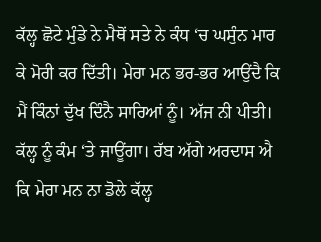ਕੱਲ੍ਹ ਛੋਟੇ ਮੁੰਡੇ ਨੇ ਮੈਥੋਂ ਸਤੇ ਨੇ ਕੰਧ ‘ਚ ਘਸੁੰਨ ਮਾਰ ਕੇ ਮੋਰੀ ਕਰ ਦਿੱਤੀ। ਮੇਰਾ ਮਨ ਭਰ-ਭਰ ਆਉਂਦੈ ਕਿ ਮੈਂ ਕਿੰਨਾਂ ਦੁੱਖ ਦਿੰਨੈ ਸਾਰਿਆਂ ਨੂੰ। ਅੱਜ ਨੀ ਪੀਤੀ। ਕੱਲ੍ਹ ਨੂੰ ਕੰਮ ‘ਤੇ ਜਾਊਂਗਾ। ਰੱਬ ਅੱਗੇ ਅਰਦਾਸ ਐ ਕਿ ਮੇਰਾ ਮਨ ਨਾ ਡੋਲੇ ਕੱਲ੍ਹ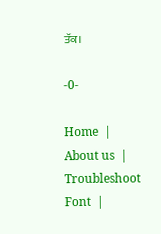ਤੱਕ।

-0-

Home  |  About us  |  Troubleshoot Font  |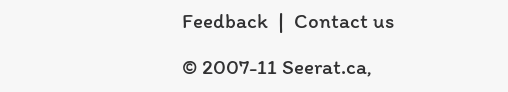Feedback  |  Contact us

© 2007-11 Seerat.ca,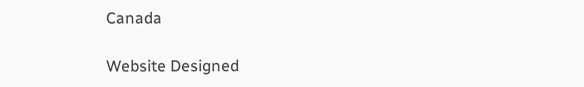Canada

Website Designed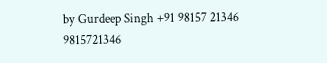by Gurdeep Singh +91 98157 21346 9815721346